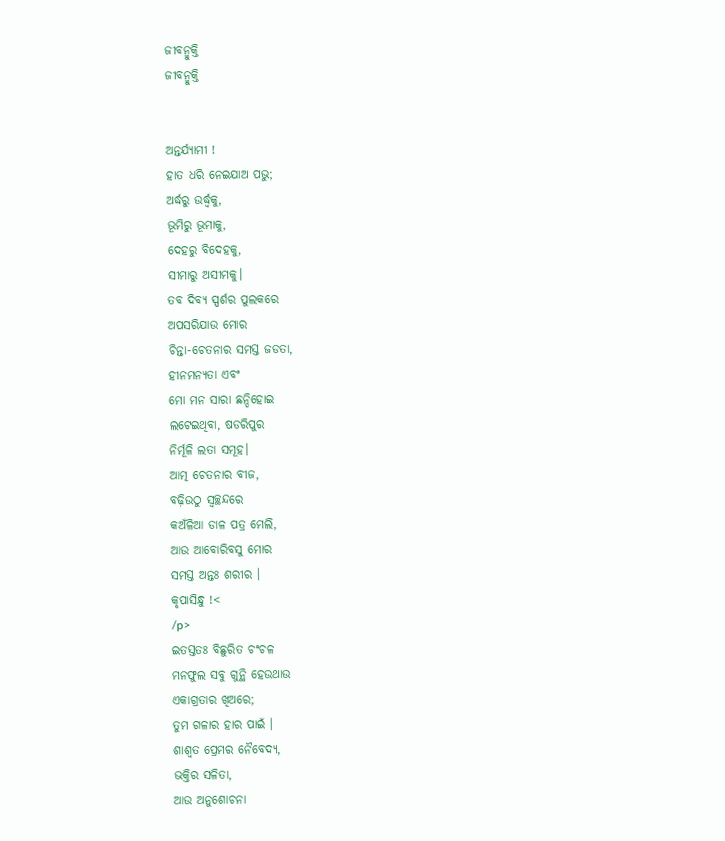ଜୀବନ୍ମୁକ୍ତି
ଜୀବନ୍ମୁକ୍ତି


ଅନ୍ତର୍ଯ୍ୟାମୀ !
ହାତ ଧରି ନେଇଯାଅ ପଭୁ;
ଅର୍ଦ୍ଧରୁ ଉର୍ଦ୍ଧ୍ୱକୁ,
ଭୂମିରୁ ଭୂମାକୁ,
ଦେହରୁ ବିଦେହକୁ,
ସୀମାରୁ ଅସୀମକୁ।
ତବ ଦିବ୍ୟ ସ୍ପର୍ଶର ପୁଲକରେ
ଅପସରିଯାଉ ମୋର
ଚିନ୍ତା-ଚେତନାର ସମସ୍ତ ଜଡତା,
ହୀନମନ୍ୟତା ଏବଂ
ମୋ ମନ ସାରା ଛନ୍ଦିହୋଇ
ଲଟେଇଥିବା, ଷଡରିପୁର
ନିର୍ମୂଳି ଲତା ସମୂହ।
ଆତ୍ମ ଚେତନାର ବୀଜ,
ବଢ଼ିଉଠୁ ସ୍ଵଚ୍ଛନ୍ଦରେ
କଅଁଳିଆ ଡାଳ ପତ୍ର ମେଲି,
ଆଉ ଆବୋରିବସୁ ମୋର
ସମସ୍ତ ଅନ୍ତଃ ଶରୀର ।
କୃପାସିନ୍ଧୁ !<
/p>
ଇତସ୍ତତଃ ବିଛୁରିତ ଚଂଚଳ
ମନଫୁଲ ସବୁ ଗୁନ୍ଥି ହେଉଥାଉ
ଏକାଗ୍ରତାର ଖିଅରେ;
ତୁମ ଗଳାର ହାର ପାଇଁ ।
ଶାଶ୍ୱତ ପ୍ରେମର ନୈବେଦ୍ୟ,
ଭକ୍ତିର ସଳିତା,
ଆଉ ଅନୁଶୋଚନା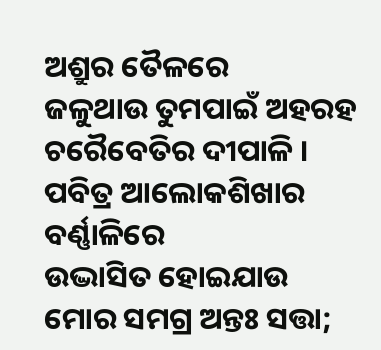ଅଶ୍ରୁର ତୈଳରେ
ଜଳୁଥାଉ ତୁମପାଇଁ ଅହରହ
ଚରୈବେତିର ଦୀପାଳି ।
ପବିତ୍ର ଆଲୋକଶିଖାର ବର୍ଣ୍ଣାଳିରେ
ଉଦ୍ଭାସିତ ହୋଇଯାଉ
ମୋର ସମଗ୍ର ଅନ୍ତଃ ସତ୍ତା;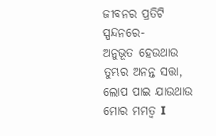ଜୀବନର ପ୍ରତିଟି ସ୍ପନ୍ଦନରେ-
ଅନୁଭୂତ ହେଉଥାଉ
ତୁମ୍ଭର ଅନନ୍ତ ସତ୍ତା,
ଲୋପ ପାଇ ଯାଉଥାଉ ମୋର ମମତ୍ୱ I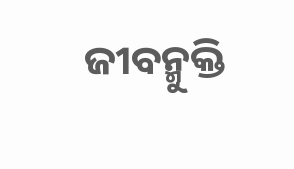ଜୀବନ୍ମୁକ୍ତି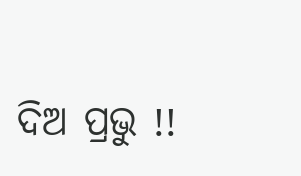ଦିଅ ପ୍ରଭୁ !!